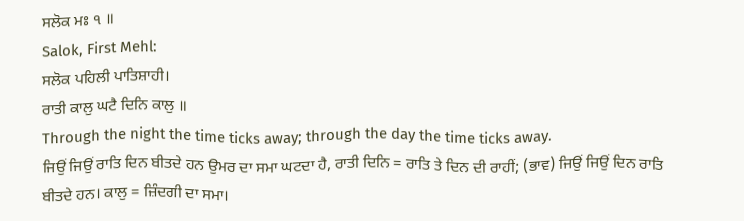ਸਲੋਕ ਮਃ ੧ ॥
Salok, First Mehl:
ਸਲੋਕ ਪਹਿਲੀ ਪਾਤਿਸ਼ਾਹੀ।
ਰਾਤੀ ਕਾਲੁ ਘਟੈ ਦਿਨਿ ਕਾਲੁ ॥
Through the night the time ticks away; through the day the time ticks away.
ਜਿਉਂ ਜਿਉਂ ਰਾਤਿ ਦਿਨ ਬੀਤਦੇ ਹਨ ਉਮਰ ਦਾ ਸਮਾ ਘਟਦਾ ਹੈ, ਰਾਤੀ ਦਿਨਿ = ਰਾਤਿ ਤੇ ਦਿਨ ਦੀ ਰਾਹੀਂ; (ਭਾਵ) ਜਿਉਂ ਜਿਉਂ ਦਿਨ ਰਾਤਿ ਬੀਤਦੇ ਹਨ। ਕਾਲੁ = ਜ਼ਿੰਦਗੀ ਦਾ ਸਮਾ।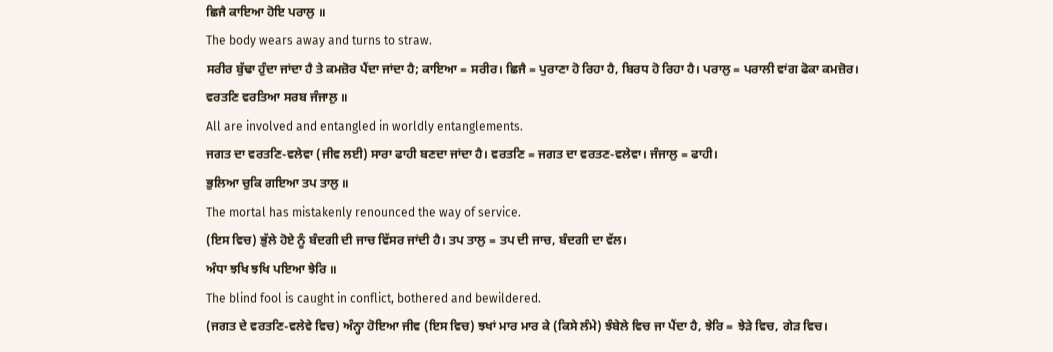ਛਿਜੈ ਕਾਇਆ ਹੋਇ ਪਰਾਲੁ ॥
The body wears away and turns to straw.
ਸਰੀਰ ਬੁੱਢਾ ਹੁੰਦਾ ਜਾਂਦਾ ਹੈ ਤੇ ਕਮਜ਼ੋਰ ਪੈਂਦਾ ਜਾਂਦਾ ਹੈ; ਕਾਇਆ = ਸਰੀਰ। ਛਿਜੈ = ਪੁਰਾਣਾ ਹੋ ਰਿਹਾ ਹੈ, ਬਿਰਧ ਹੋ ਰਿਹਾ ਹੈ। ਪਰਾਲੁ = ਪਰਾਲੀ ਵਾਂਗ ਫੋਕਾ ਕਮਜ਼ੋਰ।
ਵਰਤਣਿ ਵਰਤਿਆ ਸਰਬ ਜੰਜਾਲੁ ॥
All are involved and entangled in worldly entanglements.
ਜਗਤ ਦਾ ਵਰਤਣਿ-ਵਲੇਵਾ (ਜੀਵ ਲਈ) ਸਾਰਾ ਫਾਹੀ ਬਣਦਾ ਜਾਂਦਾ ਹੈ। ਵਰਤਣਿ = ਜਗਤ ਦਾ ਵਰਤਣ-ਵਲੇਵਾ। ਜੰਜਾਲੁ = ਫਾਹੀ।
ਭੁਲਿਆ ਚੁਕਿ ਗਇਆ ਤਪ ਤਾਲੁ ॥
The mortal has mistakenly renounced the way of service.
(ਇਸ ਵਿਚ) ਭੁੱਲੇ ਹੋਏ ਨੂੰ ਬੰਦਗੀ ਦੀ ਜਾਚ ਵਿੱਸਰ ਜਾਂਦੀ ਹੈ। ਤਪ ਤਾਲੁ = ਤਪ ਦੀ ਜਾਚ, ਬੰਦਗੀ ਦਾ ਵੱਲ।
ਅੰਧਾ ਝਖਿ ਝਖਿ ਪਇਆ ਝੇਰਿ ॥
The blind fool is caught in conflict, bothered and bewildered.
(ਜਗਤ ਦੇ ਵਰਤਣਿ-ਵਲੇਵੇ ਵਿਚ) ਅੰਨ੍ਹਾ ਹੋਇਆ ਜੀਵ (ਇਸ ਵਿਚ) ਝਖਾਂ ਮਾਰ ਮਾਰ ਕੇ (ਕਿਸੇ ਲੰਮੇ) ਝੰਬੇਲੇ ਵਿਚ ਜਾ ਪੈਂਦਾ ਹੈ, ਝੇਰਿ = ਝੇੜੇ ਵਿਚ, ਗੇੜ ਵਿਚ।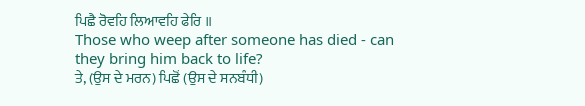ਪਿਛੈ ਰੋਵਹਿ ਲਿਆਵਹਿ ਫੇਰਿ ॥
Those who weep after someone has died - can they bring him back to life?
ਤੇ, (ਉਸ ਦੇ ਮਰਨ) ਪਿਛੋਂ (ਉਸ ਦੇ ਸਨਬੰਧੀ)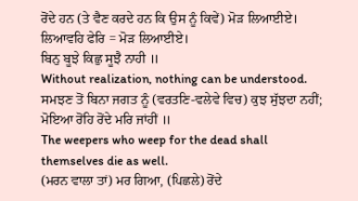ਰੋਂਦੇ ਹਨ (ਤੇ ਵੈਣ ਕਰਦੇ ਹਨ ਕਿ ਉਸ ਨੂੰ ਕਿਵੇਂ) ਮੋੜ ਲਿਆਈਏ। ਲਿਆਵਹਿ ਫੇਰਿ = ਮੋੜ ਲਿਆਈਏ।
ਬਿਨੁ ਬੂਝੇ ਕਿਛੁ ਸੂਝੈ ਨਾਹੀ ॥
Without realization, nothing can be understood.
ਸਮਝਣ ਤੋਂ ਬਿਨਾ ਜਗਤ ਨੂੰ (ਵਰਤਣਿ-ਵਲੇਵੇ ਵਿਚ) ਕੁਝ ਸੁੱਝਦਾ ਨਹੀਂ;
ਮੋਇਆ ਰੋਂਹਿ ਰੋਂਦੇ ਮਰਿ ਜਾਂਹੀਂ ॥
The weepers who weep for the dead shall themselves die as well.
(ਮਰਨ ਵਾਲਾ ਤਾਂ) ਮਰ ਗਿਆ, (ਪਿਛਲੇ) ਰੋਂਦੇ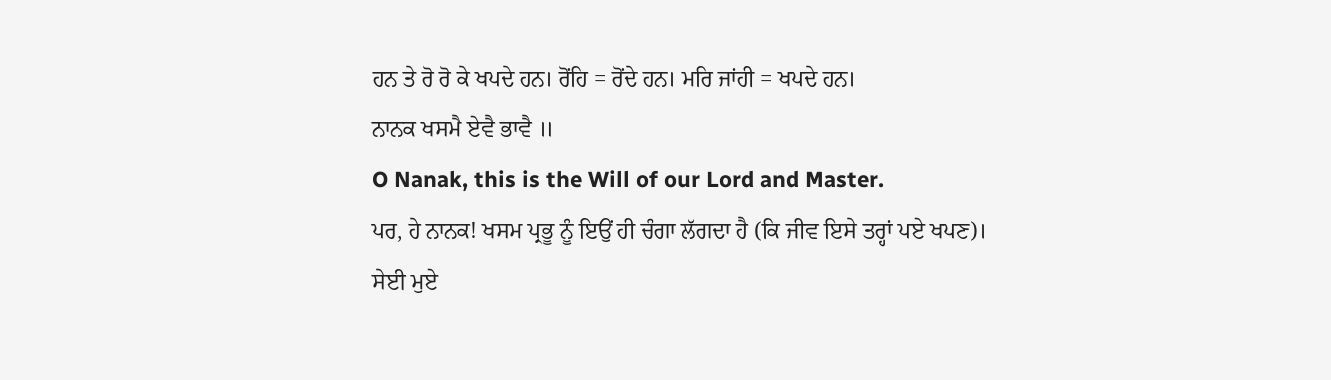ਹਨ ਤੇ ਰੋ ਰੋ ਕੇ ਖਪਦੇ ਹਨ। ਰੋਂਹਿ = ਰੋਂਦੇ ਹਨ। ਮਰਿ ਜਾਂਹੀ = ਖਪਦੇ ਹਨ।
ਨਾਨਕ ਖਸਮੈ ਏਵੈ ਭਾਵੈ ॥
O Nanak, this is the Will of our Lord and Master.
ਪਰ, ਹੇ ਨਾਨਕ! ਖਸਮ ਪ੍ਰਭੂ ਨੂੰ ਇਉਂ ਹੀ ਚੰਗਾ ਲੱਗਦਾ ਹੈ (ਕਿ ਜੀਵ ਇਸੇ ਤਰ੍ਹਾਂ ਪਏ ਖਪਣ)।
ਸੇਈ ਮੁਏ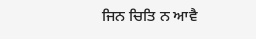ਜਿਨ ਚਿਤਿ ਨ ਆਵੈ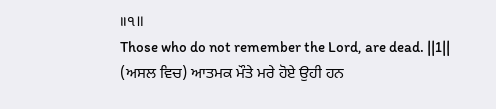॥੧॥
Those who do not remember the Lord, are dead. ||1||
(ਅਸਲ ਵਿਚ) ਆਤਮਕ ਮੌਤੇ ਮਰੇ ਹੋਏ ਉਹੀ ਹਨ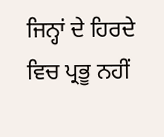ਜਿਨ੍ਹਾਂ ਦੇ ਹਿਰਦੇ ਵਿਚ ਪ੍ਰਭੂ ਨਹੀਂ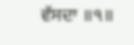ਵੱਸਦਾ ॥੧॥